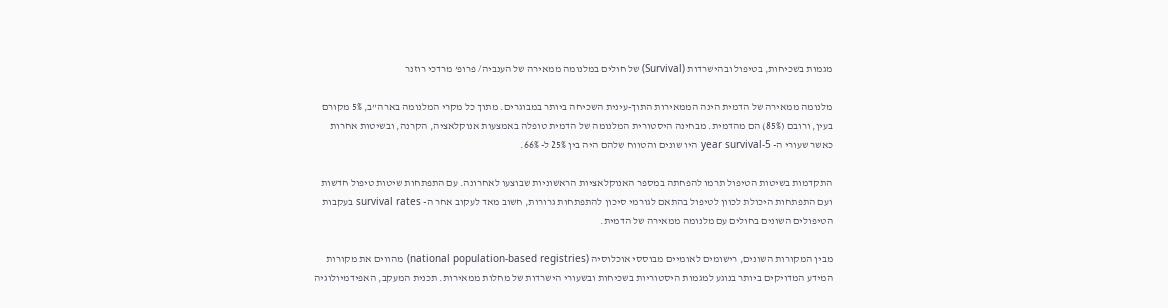מגמות בשכיחות, בטיפול ובהישרדות (Survival) של חולים במלנומה ממאירה של הענביה/ פרופ’ מרדכי רוזנר

מלנומה ממאירה של הדמית הינה הממאירות התוך-עינית השכיחה ביותר במבוגרים. מתוך כל מקרי המלנומה בארה”ב, 5% מקורם בעין, ורובם (85%) הם מהדמית. מבחינה היסטורית המלנומה של הדמית טופלה באמצעות אנוקלאציה, הקרנה, ובשיטות אחרות כאשר שעורי ה- 5-year survival היו שונים והטווח שלהם היה בין 25% ל- 66%.

התקדמות בשיטות הטיפול תרמו להפחתה במספר האנוקלאציות הראשוניות שבוצעו לאחרונה. עם התפתחות שיטות טיפול חדשות ועם התפתחות היכולת לכוון לטיפול בהתאם לגורמי סיכון להתפתחות גרורות, חשוב מאד לעקוב אחר ה- survival rates בעקבות הטיפולים השונים בחולים עם מלנומה ממאירה של הדמית.

מבין המקורות השונים, רישומים לאומיים מבוססי אוכלוסיה (national population-based registries) מהווים את מקורות המידע המדויקים ביותר בנוגע למגמות היסטוריות בשכיחות ובשעורי הישרדות של מחלות ממאירות. תכנית המעקב, האפידמיולוגיה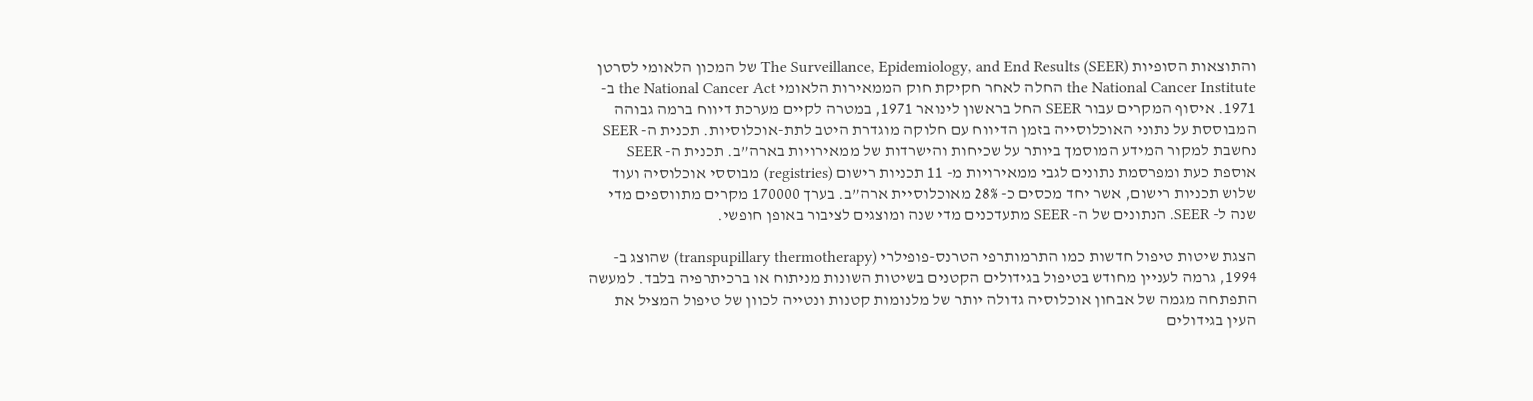והתוצאות הסופיות The Surveillance, Epidemiology, and End Results (SEER) של המכון הלאומי לסרטן the National Cancer Institute החלה לאחר חקיקת חוק הממאירות הלאומי the National Cancer Act ב- 1971. איסוף המקרים עבור SEER החל בראשון לינואר 1971, במטרה לקיים מערכת דיווח ברמה גבוהה המבוססת על נתוני האוכלוסייה בזמן הדיווח עם חלוקה מוגדרת היטב לתת-אוכלוסיות. תכנית ה- SEER נחשבת למקור המידע המוסמך ביותר על שכיחות והישרדות של ממאירויות בארה”ב. תכנית ה- SEER אוספת כעת ומפרסמת נתונים לגבי ממאירויות מ- 11 תכניות רישום (registries) מבוססי אוכלוסיה ועוד שלוש תכניות רישום, אשר יחד מכסים כ- 28% מאוכלוסיית ארה”ב. בערך 170000 מקרים מתווספים מדי שנה ל- SEER. הנתונים של ה- SEER מתעדכנים מדי שנה ומוצגים לציבור באופן חופשי.

הצגת שיטות טיפול חדשות כמו התרמותרפי הטרנס-פופילרי (transpupillary thermotherapy) שהוצג ב- 1994, גרמה לעניין מחודש בטיפול בגידולים הקטנים בשיטות השונות מניתוח או ברכיתרפיה בלבד. למעשה התפתחה מגמה של אבחון אוכלוסיה גדולה יותר של מלנומות קטנות ונטייה לכוון של טיפול המציל את העין בגידולים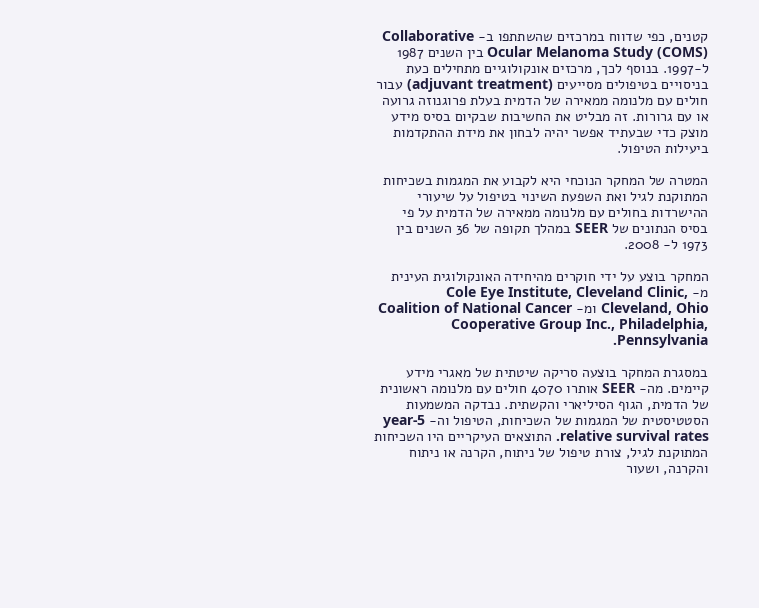קטנים, כפי שדווח במרכזים שהשתתפו ב- Collaborative Ocular Melanoma Study (COMS) בין השנים 1987 ל-1997. בנוסף לכך, מרכזים אונקולוגיים מתחילים כעת בניסויים בטיפולים מסייעים (adjuvant treatment) עבור חולים עם מלנומה ממאירה של הדמית בעלת פרוגנוזה גרועה או עם גרורות. זה מבליט את החשיבות שבקיום בסיס מידע מוצק כדי שבעתיד אפשר יהיה לבחון את מידת ההתקדמות ביעילות הטיפול.

המטרה של המחקר הנוכחי היא לקבוע את המגמות בשכיחות המתוקנת לגיל ואת השפעת השינוי בטיפול על שיעורי ההישרדות בחולים עם מלנומה ממאירה של הדמית על פי בסיס הנתונים של SEER במהלך תקופה של 36 השנים בין 1973 ל- 2008.

המחקר בוצע על ידי חוקרים מהיחידה האונקולוגית העינית מ- Cole Eye Institute, Cleveland Clinic, Cleveland, Ohio ומ- Coalition of National Cancer Cooperative Group Inc., Philadelphia, Pennsylvania.

במסגרת המחקר בוצעה סריקה שיטתית של מאגרי מידע קיימים. מה- SEER אותרו 4070 חולים עם מלנומה ראשונית של הדמית, הגוף הסיליארי והקשתית. נבדקה המשמעות הסטטיסטית של המגמות של השכיחות, הטיפול וה- 5-year relative survival rates. התוצאים העיקריים היו השכיחות המתוקנת לגיל, צורת טיפול של ניתוח, הקרנה או ניתוח והקרנה, ושעור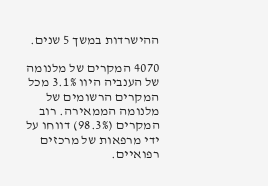ההישרדות במשך 5 שנים.

4070 המקרים של מלנומה של הענביה היוו 3.1% מכל המקרים הרשומים של מלנומה הממאירה. רוב המקרים (98.3%) דווחו על ידי מרפאות של מרכזים רפואיים.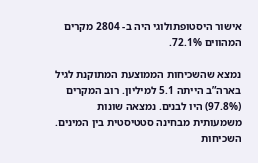אישור היסטופתולוגי היה ב- 2804 מקרים המהווים 72.1%.

נמצא שהשכיחות הממוצעת המתוקנת לגיל בארה”ב הייתה 5.1 למיליון. רוב המקרים (97.8%) היו לבנים. נמצאה שונות משמעותית מבחינה סטטיסטית בין המינים. השכיחות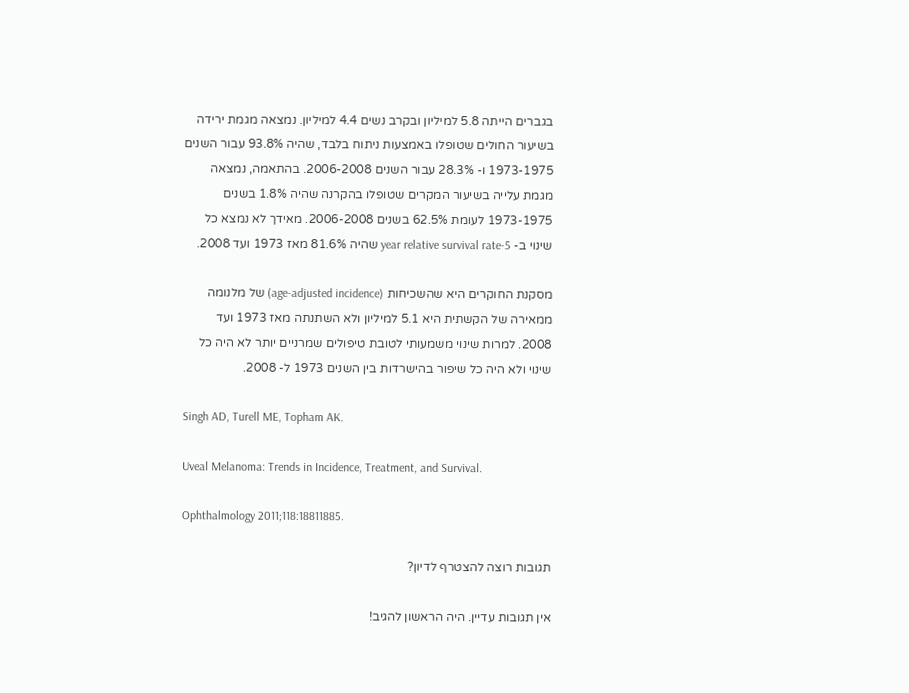בגברים הייתה 5.8 למיליון ובקרב נשים 4.4 למיליון. נמצאה מגמת ירידה בשיעור החולים שטופלו באמצעות ניתוח בלבד, שהיה 93.8% עבור השנים 1973-1975 ו- 28.3% עבור השנים 2006-2008. בהתאמה, נמצאה מגמת עלייה בשיעור המקרים שטופלו בהקרנה שהיה 1.8% בשנים 1973-1975 לעומת 62.5% בשנים 2006-2008. מאידך לא נמצא כל שינוי ב- 5-year relative survival rate שהיה 81.6% מאז 1973 ועד 2008.

מסקנת החוקרים היא שהשכיחות (age-adjusted incidence) של מלנומה ממאירה של הקשתית היא 5.1 למיליון ולא השתנתה מאז 1973 ועד 2008. למרות שינוי משמעותי לטובת טיפולים שמרניים יותר לא היה כל שינוי ולא היה כל שיפור בהישרדות בין השנים 1973 ל- 2008.

Singh AD, Turell ME, Topham AK.

Uveal Melanoma: Trends in Incidence, Treatment, and Survival.

Ophthalmology 2011;118:18811885.

תגובות רוצה להצטרף לדיון?

אין תגובות עדיין. היה הראשון להגיב!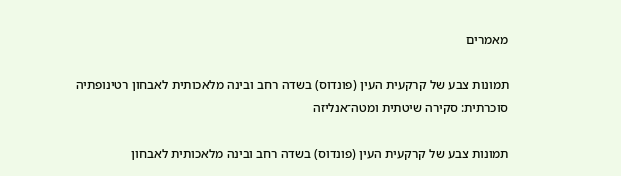מאמרים

תמונות צבע של קרקעית העין (פונדוס) בשדה רחב ובינה מלאכותית לאבחון רטינופתיה סוכרתית: סקירה שיטתית ומטה־אנליזה

תמונות צבע של קרקעית העין (פונדוס) בשדה רחב ובינה מלאכותית לאבחון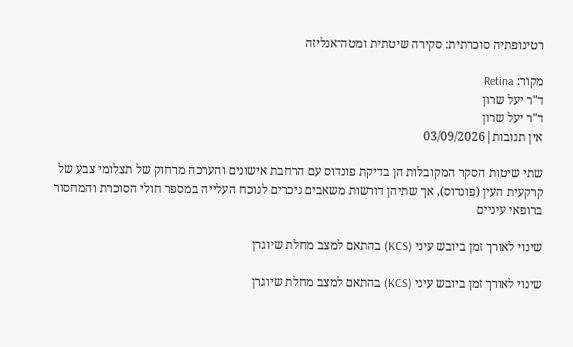רטינופתיה סוכרתית: סקירה שיטתית ומטה־אנליזה

מקור: Retina
ד"ר יעל שרון
ד"ר יעל שרון
אין תגובות|03/09/2026

שתי שיטות הסקר המקובלות הן בדיקת פונדוס עם הרחבת אישונים והערכה מרחוק של תצלומי צבע של קרקעית העין (פונדוס), אך שתיהן דורשות משאבים ניכרים לנוכח העלייה במספר חולי הסוכרת והמחסור ברופאי עיניים

שינוי לאורך זמן ביובש עיני (KCS) בהתאם למצב מחלת שיוגרן

שינוי לאורך זמן ביובש עיני (KCS) בהתאם למצב מחלת שיוגרן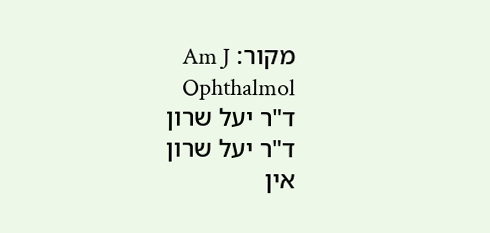מקור: Am J Ophthalmol
ד"ר יעל שרון
ד"ר יעל שרון
אין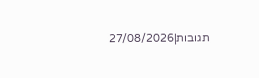תגובות|27/08/2026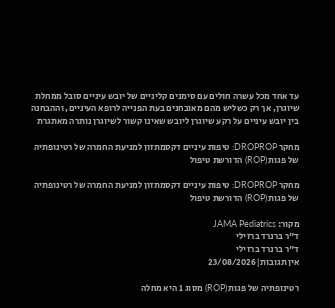עד אחד מכל עשרה חולים עם סימנים קליניים של יובש עיניים סובל ממחלת שיוגרן, אך רק כשליש מהם מאובחנים בעת הפנייה לרופא העיניים, וההבחנה בין יובש עיניים על רקע שיוגרן ליובש שאינו קשור לשיוגרן נותרה מאתגרת

מחקר DROPROP: טיפות עיניים דקסמתזון למניעת החמרה של רטינופתיה של פגות (ROP) הדורשת טיפול

מחקר DROPROP: טיפות עיניים דקסמתזון למניעת החמרה של רטינופתיה של פגות (ROP) הדורשת טיפול

מקור: JAMA Pediatrics
ד"ר ברנרד ברזילי
ד"ר ברנרד ברזילי
אין תגובות|23/08/2026

רטינופתיה של פגות (ROP) מסוג 1 היא מחלה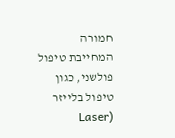חמורה המחייבת טיפול פולשני, כגון טיפול בלייזר (Laser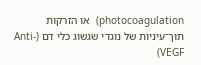photocoagulation)  או הזרקות תוך־עיניות של נוגדי שגשוג כלי דם (Anti-VEGF)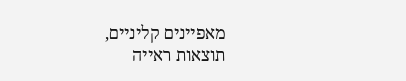מאפיינים קליניים, תוצאות ראייה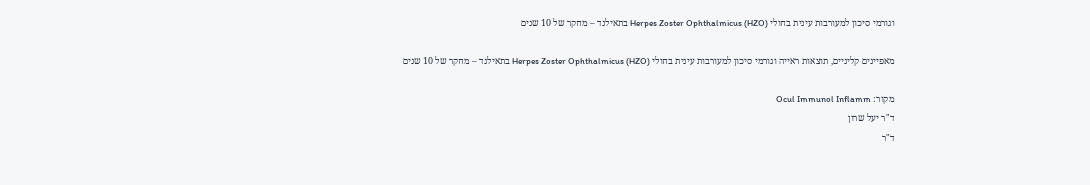וגורמי סיכון למעורבות עינית בחולי Herpes Zoster Ophthalmicus (HZO) בתאילנד – מחקר של 10 שנים

מאפיינים קליניים, תוצאות ראייה וגורמי סיכון למעורבות עינית בחולי Herpes Zoster Ophthalmicus (HZO) בתאילנד – מחקר של 10 שנים

מקור: Ocul Immunol Inflamm
ד"ר יעל שרון
ד"ר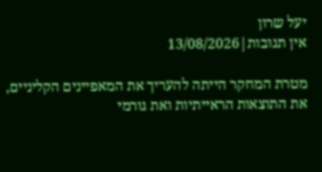יעל שרון
אין תגובות|13/08/2026

מטרת המחקר הייתה להעריך את המאפיינים הקליניים, את התוצאות הראייתיות ואת גורמי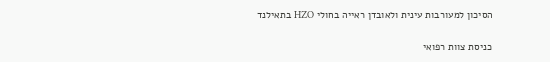הסיכון למעורבות עינית ולאובדן ראייה בחולי HZO בתאילנד

כניסת צוות רפואי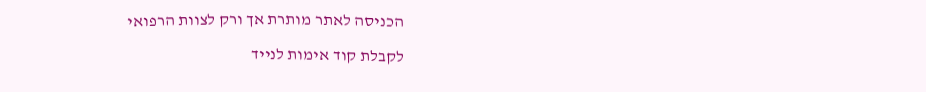הכניסה לאתר מותרת אך ורק לצוות הרפואי

לקבלת קוד אימות לנייד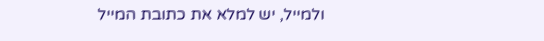ולמייל, יש למלא את כתובת המייל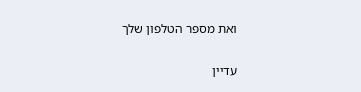ואת מספר הטלפון שלך

עדיין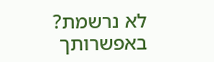לא נרשמת? באפשרותך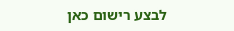לבצע רישום כאן